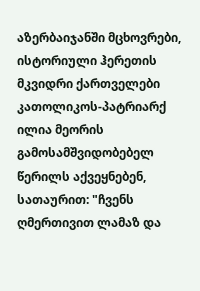აზერბაიჯანში მცხოვრები, ისტორიული ჰერეთის მკვიდრი ქართველები კათოლიკოს-პატრიარქ ილია მეორის გამოსამშვიდობებელ წერილს აქვეყნებენ, სათაურით: "ჩვენს ღმერთივით ლამაზ და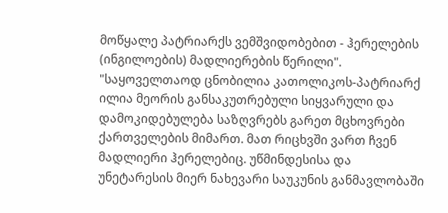მოწყალე პატრიარქს ვემშვიდობებით - ჰერელების (ინგილოების) მადლიერების წერილი".
"საყოველთაოდ ცნობილია კათოლიკოს-პატრიარქ ილია მეორის განსაკუთრებული სიყვარული და დამოკიდებულება საზღვრებს გარეთ მცხოვრები ქართველების მიმართ. მათ რიცხვში ვართ ჩვენ მადლიერი ჰერელებიც. უწმინდესისა და უნეტარესის მიერ ნახევარი საუკუნის განმავლობაში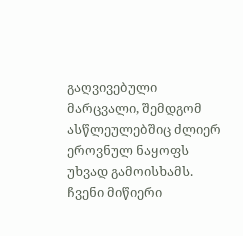გაღვივებული მარცვალი, შემდგომ ასწლეულებშიც ძლიერ ეროვნულ ნაყოფს უხვად გამოისხამს.
ჩვენი მიწიერი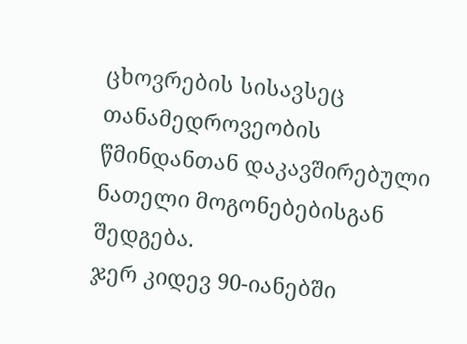ცხოვრების სისავსეც თანამედროვეობის წმინდანთან დაკავშირებული ნათელი მოგონებებისგან შედგება.
ჯერ კიდევ 90-იანებში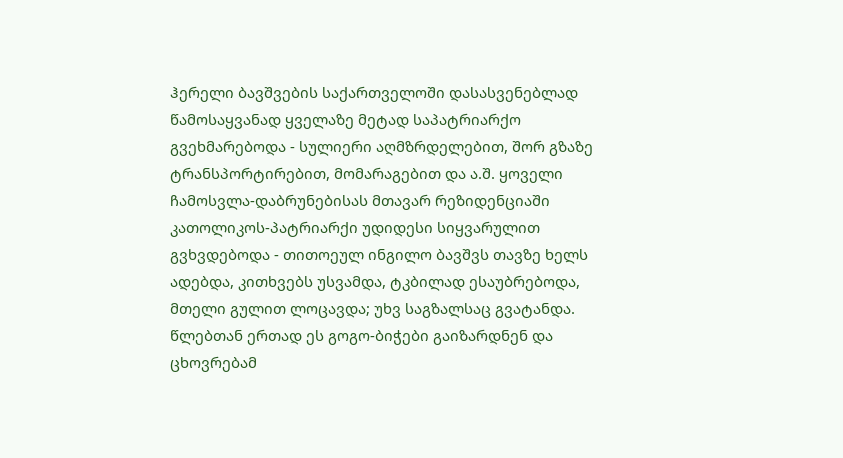ჰერელი ბავშვების საქართველოში დასასვენებლად წამოსაყვანად ყველაზე მეტად საპატრიარქო გვეხმარებოდა - სულიერი აღმზრდელებით, შორ გზაზე ტრანსპორტირებით, მომარაგებით და ა.შ. ყოველი ჩამოსვლა-დაბრუნებისას მთავარ რეზიდენციაში კათოლიკოს-პატრიარქი უდიდესი სიყვარულით გვხვდებოდა - თითოეულ ინგილო ბავშვს თავზე ხელს ადებდა, კითხვებს უსვამდა, ტკბილად ესაუბრებოდა, მთელი გულით ლოცავდა; უხვ საგზალსაც გვატანდა.
წლებთან ერთად ეს გოგო-ბიჭები გაიზარდნენ და ცხოვრებამ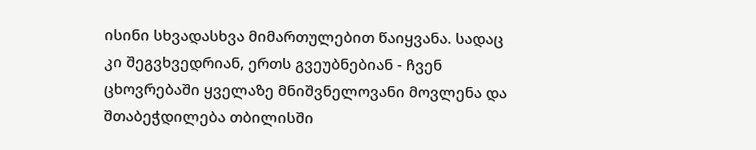ისინი სხვადასხვა მიმართულებით წაიყვანა. სადაც კი შეგვხვედრიან, ერთს გვეუბნებიან - ჩვენ ცხოვრებაში ყველაზე მნიშვნელოვანი მოვლენა და შთაბეჭდილება თბილისში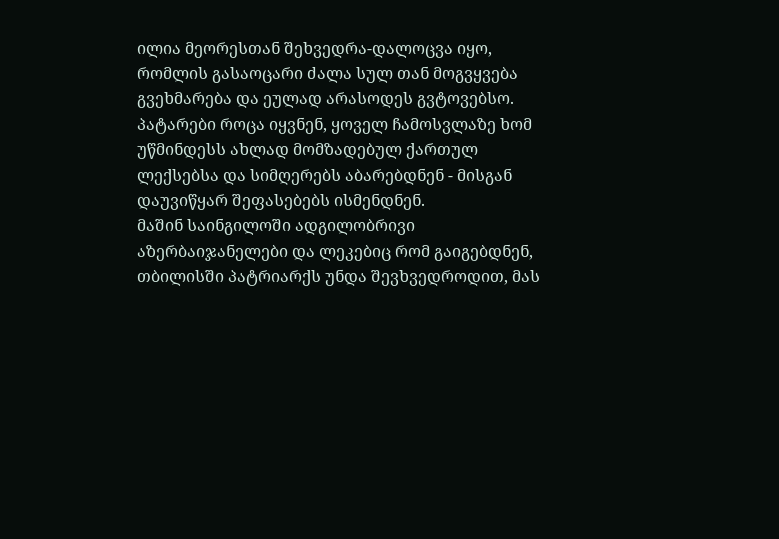ილია მეორესთან შეხვედრა-დალოცვა იყო, რომლის გასაოცარი ძალა სულ თან მოგვყვება გვეხმარება და ეულად არასოდეს გვტოვებსო.
პატარები როცა იყვნენ, ყოველ ჩამოსვლაზე ხომ უწმინდესს ახლად მომზადებულ ქართულ ლექსებსა და სიმღერებს აბარებდნენ - მისგან დაუვიწყარ შეფასებებს ისმენდნენ.
მაშინ საინგილოში ადგილობრივი აზერბაიჯანელები და ლეკებიც რომ გაიგებდნენ, თბილისში პატრიარქს უნდა შევხვედროდით, მას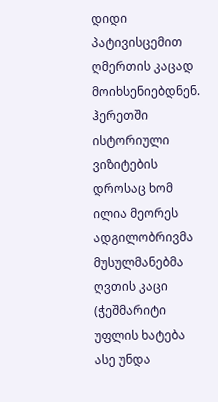დიდი პატივისცემით ღმერთის კაცად მოიხსენიებდნენ. ჰერეთში ისტორიული ვიზიტების დროსაც ხომ ილია მეორეს ადგილობრივმა მუსულმანებმა ღვთის კაცი (ჭეშმარიტი უფლის ხატება ასე უნდა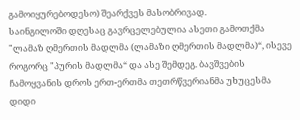გამოიყურებოდესო) შეარქვეს მასობრივად.
საინგილოში დღესაც გავრცელებულია ასეთი გამოთქმა "ლამაზ ღმერთის მადლმა (ლამაზი ღმერთის მადლმა)“, ისევე როგორც "პურის მადლმა“ და ასე შემდეგ. ბავშვების ჩამოყვანის დროს ერთ-ერთმა თეთრწვერიანმა უხუცესმა დიდი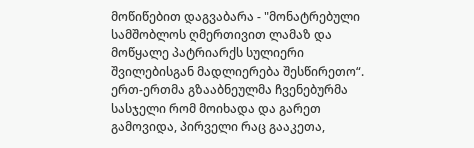მოწიწებით დაგვაბარა - "მონატრებული სამშობლოს ღმერთივით ლამაზ და მოწყალე პატრიარქს სულიერი შვილებისგან მადლიერება შესწირეთო“.
ერთ-ერთმა გზააბნეულმა ჩვენებურმა სასჯელი რომ მოიხადა და გარეთ გამოვიდა, პირველი რაც გააკეთა,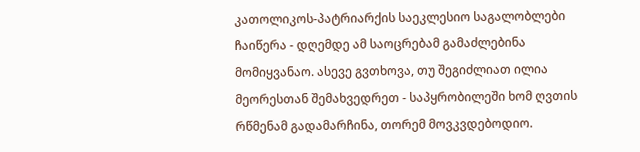კათოლიკოს-პატრიარქის საეკლესიო საგალობლები ჩაიწერა - დღემდე ამ საოცრებამ გამაძლებინა მომიყვანაო. ასევე გვთხოვა, თუ შეგიძლიათ ილია მეორესთან შემახვედრეთ - საპყრობილეში ხომ ღვთის რწმენამ გადამარჩინა, თორემ მოვკვდებოდიო.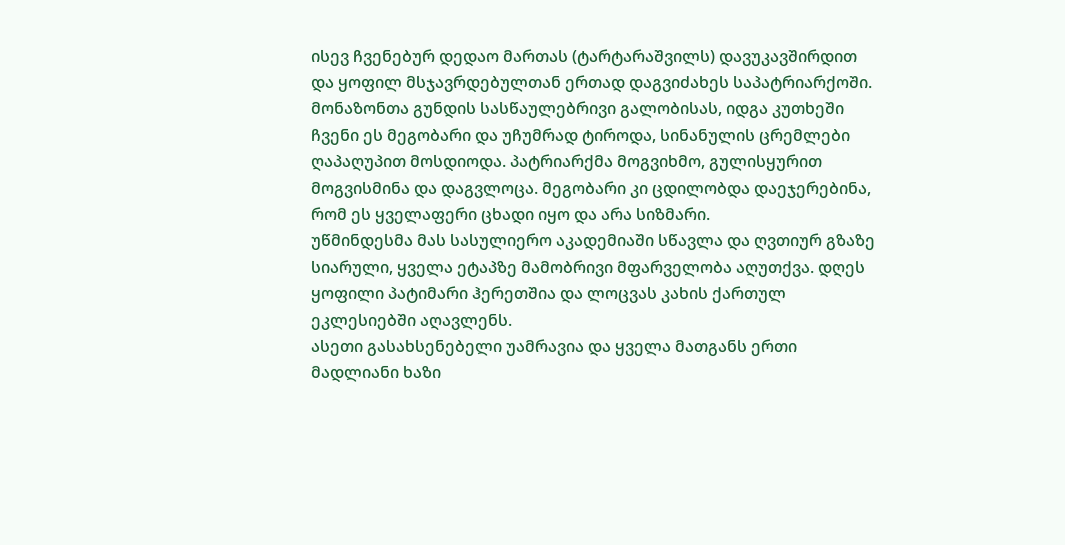ისევ ჩვენებურ დედაო მართას (ტარტარაშვილს) დავუკავშირდით და ყოფილ მსჯავრდებულთან ერთად დაგვიძახეს საპატრიარქოში. მონაზონთა გუნდის სასწაულებრივი გალობისას, იდგა კუთხეში ჩვენი ეს მეგობარი და უჩუმრად ტიროდა, სინანულის ცრემლები ღაპაღუპით მოსდიოდა. პატრიარქმა მოგვიხმო, გულისყურით მოგვისმინა და დაგვლოცა. მეგობარი კი ცდილობდა დაეჯერებინა, რომ ეს ყველაფერი ცხადი იყო და არა სიზმარი.
უწმინდესმა მას სასულიერო აკადემიაში სწავლა და ღვთიურ გზაზე სიარული, ყველა ეტაპზე მამობრივი მფარველობა აღუთქვა. დღეს ყოფილი პატიმარი ჰერეთშია და ლოცვას კახის ქართულ ეკლესიებში აღავლენს.
ასეთი გასახსენებელი უამრავია და ყველა მათგანს ერთი მადლიანი ხაზი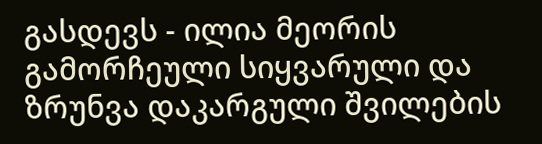გასდევს - ილია მეორის გამორჩეული სიყვარული და ზრუნვა დაკარგული შვილების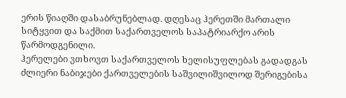ერის წიაღში დასაბრუნებლად. დღესაც ჰერეთში მართალი სიტყვით და საქმით საქართველოს საპატრიარქო არის წარმოდგენილი.
ჰერელები ვთხოვთ საქართველოს ხელისუფლებას გადადგას ძლიერი ნაბიჯები ქართველების საშვილიშვილოდ შერიგებისა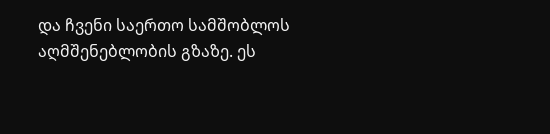და ჩვენი საერთო სამშობლოს აღმშენებლობის გზაზე. ეს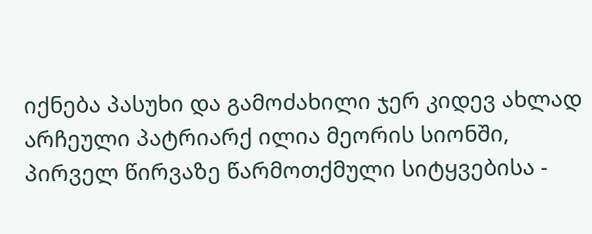იქნება პასუხი და გამოძახილი ჯერ კიდევ ახლად არჩეული პატრიარქ ილია მეორის სიონში, პირველ წირვაზე წარმოთქმული სიტყვებისა -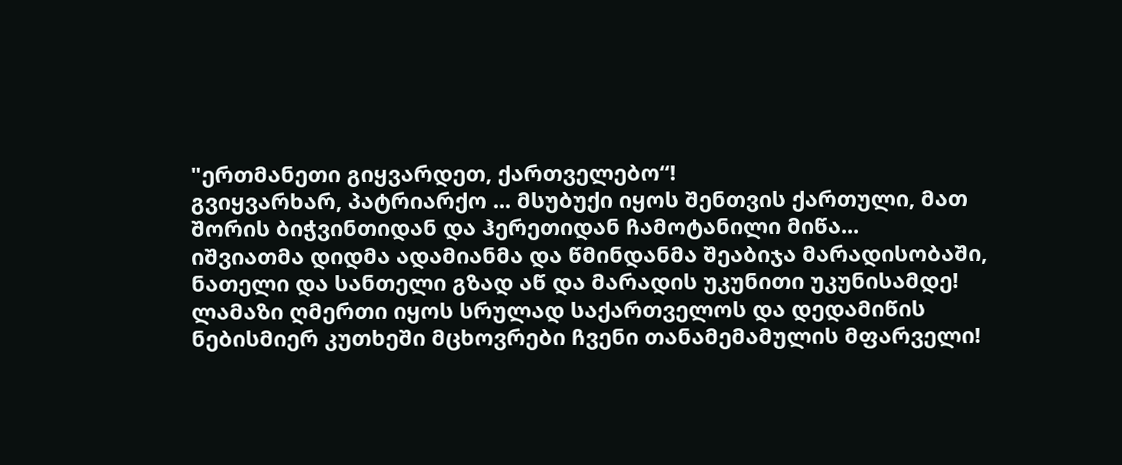"ერთმანეთი გიყვარდეთ, ქართველებო“!
გვიყვარხარ, პატრიარქო ... მსუბუქი იყოს შენთვის ქართული, მათ შორის ბიჭვინთიდან და ჰერეთიდან ჩამოტანილი მიწა...
იშვიათმა დიდმა ადამიანმა და წმინდანმა შეაბიჯა მარადისობაში, ნათელი და სანთელი გზად აწ და მარადის უკუნითი უკუნისამდე!
ლამაზი ღმერთი იყოს სრულად საქართველოს და დედამიწის ნებისმიერ კუთხეში მცხოვრები ჩვენი თანამემამულის მფარველი!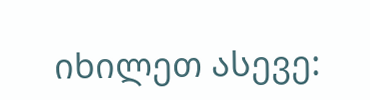იხილეთ ასევე: